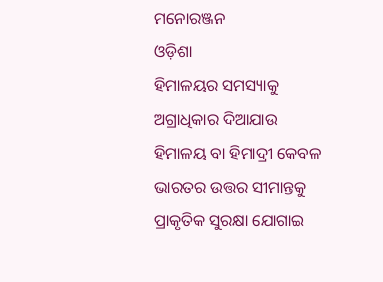ମନୋରଞ୍ଜନ
ଓଡ଼ିଶା
ହିମାଳୟର ସମସ୍ୟାକୁ ଅଗ୍ରାଧିକାର ଦିଆଯାଉ
ହିମାଳୟ ବା ହିମାଦ୍ରୀ କେବଳ ଭାରତର ଉତ୍ତର ସୀମାନ୍ତକୁ ପ୍ରାକୃତିକ ସୁରକ୍ଷା ଯୋଗାଇ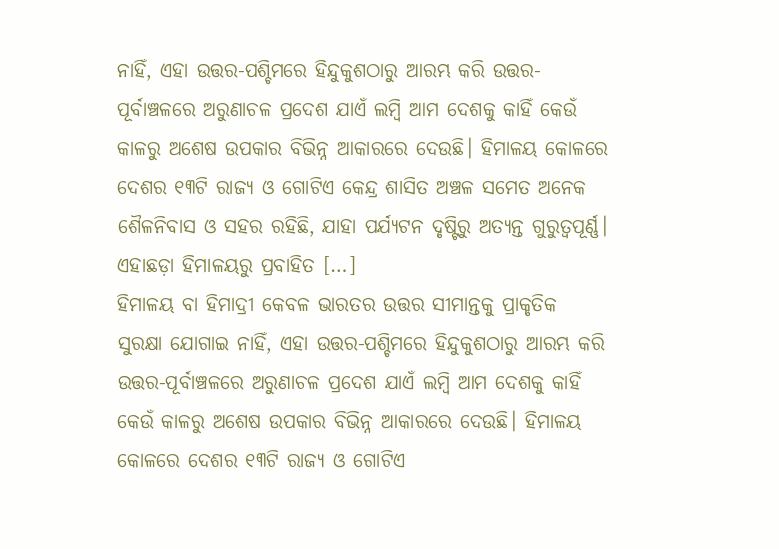ନାହିଁ, ଏହା ଉତ୍ତର-ପଶ୍ଚିମରେ ହିନ୍ଦୁକୁଶଠାରୁ ଆରମ୍ଭ କରି ଉତ୍ତର-ପୂର୍ବାଞ୍ଚଳରେ ଅରୁଣାଚଳ ପ୍ରଦେଶ ଯାଏଁ ଲମ୍ବି ଆମ ଦେଶକୁ କାହିଁ କେଉଁ କାଳରୁ ଅଶେଷ ଉପକାର ବିଭିନ୍ନ ଆକାରରେ ଦେଉଛି। ହିମାଳୟ କୋଳରେ ଦେଶର ୧୩ଟି ରାଜ୍ୟ ଓ ଗୋଟିଏ କେନ୍ଦ୍ର ଶାସିତ ଅଞ୍ଚଳ ସମେତ ଅନେକ ଶୈଳନିବାସ ଓ ସହର ରହିଛି, ଯାହା ପର୍ଯ୍ୟଟନ ଦୃଷ୍ଟିରୁ ଅତ୍ୟନ୍ତ ଗୁରୁତ୍ୱପୂର୍ଣ୍ଣ। ଏହାଛଡ଼ା ହିମାଳୟରୁ ପ୍ରବାହିତ […]
ହିମାଳୟ ବା ହିମାଦ୍ରୀ କେବଳ ଭାରତର ଉତ୍ତର ସୀମାନ୍ତକୁ ପ୍ରାକୃତିକ ସୁରକ୍ଷା ଯୋଗାଇ ନାହିଁ, ଏହା ଉତ୍ତର-ପଶ୍ଚିମରେ ହିନ୍ଦୁକୁଶଠାରୁ ଆରମ୍ଭ କରି ଉତ୍ତର-ପୂର୍ବାଞ୍ଚଳରେ ଅରୁଣାଚଳ ପ୍ରଦେଶ ଯାଏଁ ଲମ୍ବି ଆମ ଦେଶକୁ କାହିଁ କେଉଁ କାଳରୁ ଅଶେଷ ଉପକାର ବିଭିନ୍ନ ଆକାରରେ ଦେଉଛି। ହିମାଳୟ କୋଳରେ ଦେଶର ୧୩ଟି ରାଜ୍ୟ ଓ ଗୋଟିଏ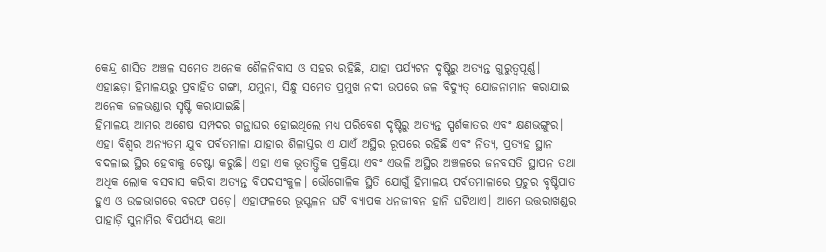କେନ୍ଦ୍ର ଶାସିତ ଅଞ୍ଚଳ ସମେତ ଅନେକ ଶୈଳନିବାସ ଓ ସହର ରହିଛି, ଯାହା ପର୍ଯ୍ୟଟନ ଦୃଷ୍ଟିରୁ ଅତ୍ୟନ୍ତ ଗୁରୁତ୍ୱପୂର୍ଣ୍ଣ। ଏହାଛଡ଼ା ହିମାଳୟରୁ ପ୍ରବାହିତ ଗଙ୍ଗା, ଯମୁନା, ସିନ୍ଧୁ ସମେତ ପ୍ରମୁଖ ନଦୀ ଉପରେ ଜଳ ବିଦ୍ୟୁତ୍ ଯୋଜନାମାନ କରାଯାଇ ଅନେକ ଜଳଭଣ୍ଡାର ସୃଷ୍ଟି କରାଯାଇଛି।
ହିମାଳୟ ଆମର ଅଶେଷ ସମ୍ପଦର ଗନ୍ଥାଘର ହୋଇଥିଲେ ମଧ୍ୟ ପରିବେଶ ଦୃଷ୍ଟିରୁ ଅତ୍ୟନ୍ତ ସ୍ପର୍ଶକାତର ଏବଂ କ୍ଷଣଭଙ୍ଗୁର। ଏହା ବିଶ୍ୱର ଅନ୍ୟତମ ଯୁବ ପର୍ବତମାଳା ଯାହାର ଶିଳାସ୍ତର ଏ ଯାଏଁ ଅସ୍ଥିର ରୂପରେ ରହିଛି ଏବଂ ନିତ୍ୟ, ପ୍ରତ୍ୟହ ସ୍ଥାନ ବଦଳାଇ ସ୍ଥିର ହେବାକୁ ଚେଷ୍ଟା କରୁଛି। ଏହା ଏକ ଭୂତାତ୍ତ୍ୱିକ ପ୍ରକ୍ରିୟା ଏବଂ ଏଭଳି ଅସ୍ଥିର ଅଞ୍ଚଳରେ ଜନବସତି ସ୍ଥାପନ ତଥା ଅଧିକ ଲୋକ ବସବାସ କରିବା ଅତ୍ୟନ୍ତ ବିପଦସଂକୁଳ। ଭୌଗୋଳିକ ସ୍ଥିତି ଯୋଗୁଁ ହିମାଳୟ ପର୍ବତମାଳାରେ ପ୍ରଚୁର ବୃଷ୍ଟିପାତ ହୁଏ ଓ ଉଚ୍ଚଭାଗରେ ବରଫ ପଡ଼େ। ଏହାଫଳରେ ଭୂସ୍ଖଳନ ଘଟି ବ୍ୟାପକ ଧନଜୀବନ ହାନି ଘଟିଥାଏ। ଆମେ ଉତ୍ତରାଖଣ୍ଡର ପାହାଡ଼ି ସୁନାମିର ବିପର୍ଯ୍ୟୟ କଥା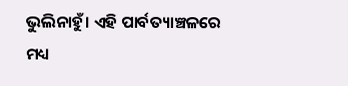ଭୁଲିନାହୁଁ। ଏହି ପାର୍ବତ୍ୟାଞ୍ଚଳରେ ମଧ୍ୟ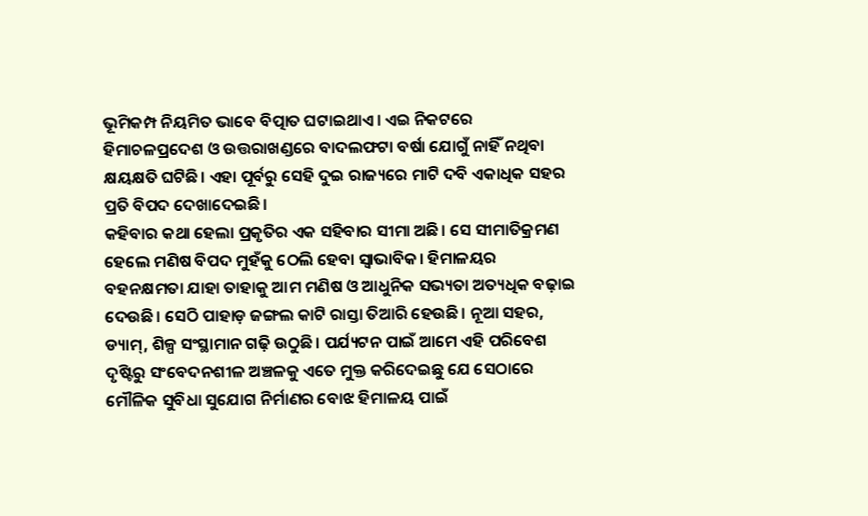ଭୂମିକମ୍ପ ନିୟମିତ ଭାବେ ବିତ୍ପାତ ଘଟାଇଥାଏ। ଏଇ ନିକଟରେ ହିମାଚଳପ୍ରଦେଶ ଓ ଉତ୍ତରାଖଣ୍ଡରେ ବାଦଲଫଟା ବର୍ଷା ଯୋଗୁଁ ନାହିଁ ନଥିବା କ୍ଷୟକ୍ଷତି ଘଟିଛି। ଏହା ପୂର୍ବରୁ ସେହି ଦୁଇ ରାଜ୍ୟରେ ମାଟି ଦବି ଏକାଧିକ ସହର ପ୍ରତି ବିପଦ ଦେଖାଦେଇଛି।
କହିବାର କଥା ହେଲା ପ୍ରକୃତିର ଏକ ସହିବାର ସୀମା ଅଛି। ସେ ସୀମାତିକ୍ରମଣ ହେଲେ ମଣିଷ ବିପଦ ମୁହଁକୁ ଠେଲି ହେବା ସ୍ୱାଭାବିକ। ହିମାଳୟର ବହନକ୍ଷମତା ଯାହା ତାହାକୁ ଆମ ମଣିଷ ଓ ଆଧୁନିକ ସଭ୍ୟତା ଅତ୍ୟଧିକ ବଢ଼ାଇ ଦେଉଛି। ସେଠି ପାହାଡ଼ ଜଙ୍ଗଲ କାଟି ରାସ୍ତା ତିଆରି ହେଉଛି। ନୂଆ ସହର, ଡ୍ୟାମ୍, ଶିଳ୍ପ ସଂସ୍ଥାମାନ ଗଢ଼ି ଉଠୁଛି। ପର୍ଯ୍ୟଟନ ପାଇଁ ଆମେ ଏହି ପରିବେଶ ଦୃଷ୍ଟିରୁ ସଂବେଦନଶୀଳ ଅଞ୍ଚଳକୁ ଏତେ ମୁକ୍ତ କରିଦେଇଛୁ ଯେ ସେଠାରେ ମୌଳିକ ସୁବିଧା ସୁଯୋଗ ନିର୍ମାଣର ବୋଝ ହିମାଳୟ ପାଇଁ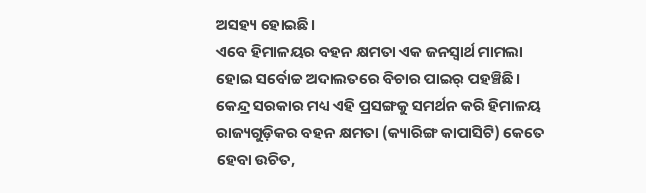ଅସହ୍ୟ ହୋଇଛି।
ଏବେ ହିମାଳୟର ବହନ କ୍ଷମତା ଏକ ଜନସ୍ୱାର୍ଥ ମାମଲା ହୋଇ ସର୍ବୋଚ୍ଚ ଅଦାଲତରେ ବିଚାର ପାଇର୍ ପହଞ୍ଚିଛି। କେନ୍ଦ୍ର ସରକାର ମଧ୍ୟ ଏହି ପ୍ରସଙ୍ଗକୁ ସମର୍ଥନ କରି ହିମାଳୟ ରାଜ୍ୟଗୁଡ଼ିକର ବହନ କ୍ଷମତା (କ୍ୟାରିଙ୍ଗ କାପାସିଟି) କେତେ ହେବା ଉଚିତ,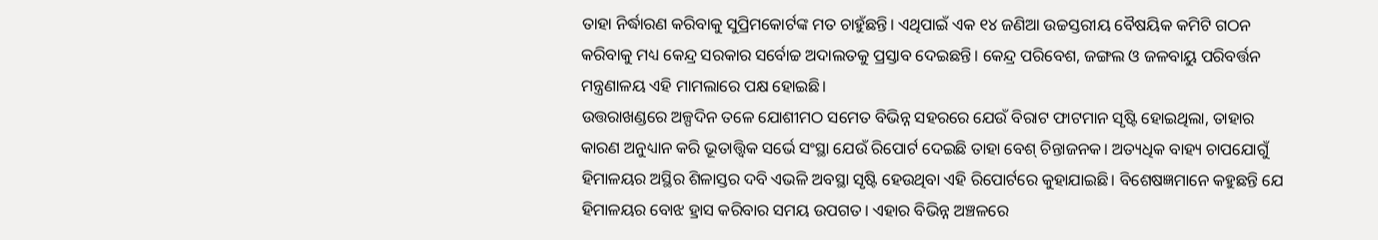ତାହା ନିର୍ଦ୍ଧାରଣ କରିବାକୁ ସୁପ୍ରିମକୋର୍ଟଙ୍କ ମତ ଚାହୁଁଛନ୍ତି। ଏଥିପାଇଁ ଏକ ୧୪ ଜଣିଆ ଉଚ୍ଚସ୍ତରୀୟ ବୈଷୟିକ କମିଟି ଗଠନ କରିବାକୁ ମଧ୍ୟ କେନ୍ଦ୍ର ସରକାର ସର୍ବୋଚ୍ଚ ଅଦାଲତକୁ ପ୍ରସ୍ତାବ ଦେଇଛନ୍ତି। କେନ୍ଦ୍ର ପରିବେଶ, ଜଙ୍ଗଲ ଓ ଜଳବାୟୁ ପରିବର୍ତ୍ତନ ମନ୍ତ୍ରଣାଳୟ ଏହି ମାମଲାରେ ପକ୍ଷ ହୋଇଛି।
ଉତ୍ତରାଖଣ୍ଡରେ ଅଳ୍ପଦିନ ତଳେ ଯୋଶୀମଠ ସମେତ ବିଭିନ୍ନ ସହରରେ ଯେଉଁ ବିରାଟ ଫାଟମାନ ସୃଷ୍ଟି ହୋଇଥିଲା, ତାହାର କାରଣ ଅନୁଧ୍ୟାନ କରି ଭୂତାତ୍ତ୍ୱିକ ସର୍ଭେ ସଂସ୍ଥା ଯେଉଁ ରିପୋର୍ଟ ଦେଇଛି ତାହା ବେଶ୍ ଚିନ୍ତାଜନକ। ଅତ୍ୟଧିକ ବାହ୍ୟ ଚାପଯୋଗୁଁ ହିମାଳୟର ଅସ୍ଥିର ଶିଳାସ୍ତର ଦବି ଏଭଳି ଅବସ୍ଥା ସୃଷ୍ଟି ହେଉଥିବା ଏହି ରିପୋର୍ଟରେ କୁହାଯାଇଛି। ବିଶେଷଜ୍ଞମାନେ କହୁଛନ୍ତି ଯେ ହିମାଳୟର ବୋଝ ହ୍ରାସ କରିବାର ସମୟ ଉପଗତ। ଏହାର ବିଭିନ୍ନ ଅଞ୍ଚଳରେ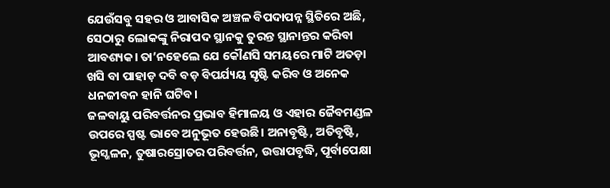ଯେଉଁସବୁ ସହର ଓ ଆବାସିକ ଅଞ୍ଚଳ ବିପଦାପନ୍ନ ସ୍ଥିତିରେ ଅଛି, ସେଠାରୁ ଲୋକଙ୍କୁ ନିରାପଦ ସ୍ଥାନକୁ ତୁରନ୍ତ ସ୍ଥାନାନ୍ତର କରିବା ଆବଶ୍ୟକ। ତା’ନହେଲେ ଯେ କୌଣସି ସମୟରେ ମାଟି ଅତଡ଼ା ଖସି ବା ପାହାଡ଼ ଦବି ବଡ଼ ବିପର୍ଯ୍ୟୟ ସୃଷ୍ଟି କରିବ ଓ ଅନେକ ଧନଜୀବନ ହାନି ଘଟିବ।
ଜଳବାୟୁ ପରିବର୍ତ୍ତନର ପ୍ରଭାବ ହିମାଳୟ ଓ ଏହାର ଜୈବମଣ୍ଡଳ ଉପରେ ସ୍ପଷ୍ଟ ଭାବେ ଅନୁଭୂତ ହେଉଛି। ଅନାବୃଷ୍ଟି, ଅତିବୃଷ୍ଟି, ଭୂସ୍ଖଳନ, ତୁଷାରସ୍ରୋତର ପରିବର୍ତ୍ତନ, ଉତ୍ତାପବୃଦ୍ଧି, ପୂର୍ବାପେକ୍ଷା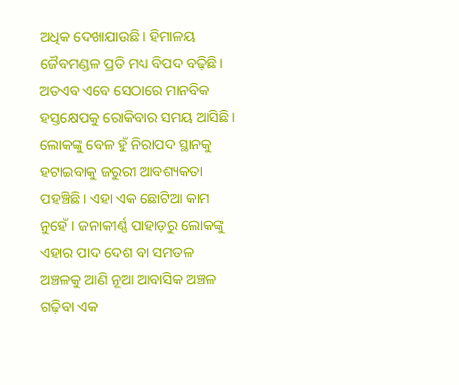ଅଧିକ ଦେଖାଯାଉଛି। ହିମାଳୟ ଜୈବମଣ୍ଡଳ ପ୍ରତି ମଧ୍ୟ ବିପଦ ବଢ଼ିଛି। ଅତଏବ ଏବେ ସେଠାରେ ମାନବିକ ହସ୍ତକ୍ଷେପକୁ ରୋକିବାର ସମୟ ଆସିଛି। ଲୋକଙ୍କୁ ବେଳ ହୁଁ ନିରାପଦ ସ୍ଥାନକୁ ହଟାଇବାକୁ ଜରୁରୀ ଆବଶ୍ୟକତା ପହଞ୍ଚିଛି। ଏହା ଏକ ଛୋଟିଆ କାମ ନୁହେଁ। ଜନାକୀର୍ଣ୍ଣ ପାହାଡ଼ରୁ ଲୋକଙ୍କୁ ଏହାର ପାଦ ଦେଶ ବା ସମତଳ ଅଞ୍ଚଳକୁ ଆଣି ନୂଆ ଆବାସିକ ଅଞ୍ଚଳ ଗଢ଼ିବା ଏକ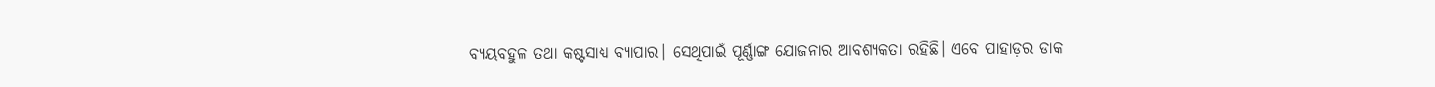ବ୍ୟୟବହୁଳ ତଥା କଷ୍ଟସାଧ୍ୟ ବ୍ୟାପାର। ସେଥିପାଇଁ ପୂର୍ଣ୍ଣାଙ୍ଗ ଯୋଜନାର ଆବଶ୍ୟକତା ରହିଛି। ଏବେ ପାହାଡ଼ର ଡାକ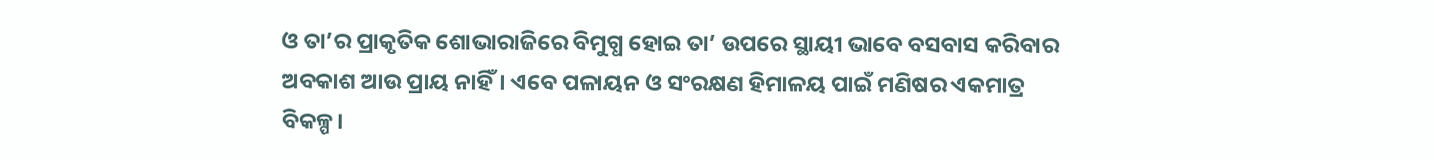ଓ ତା’ର ପ୍ରାକୃତିକ ଶୋଭାରାଜିରେ ବିମୁଗ୍ଧ ହୋଇ ତା’ ଉପରେ ସ୍ଥାୟୀ ଭାବେ ବସବାସ କରିବାର ଅବକାଶ ଆଉ ପ୍ରାୟ ନାହିଁ। ଏବେ ପଳାୟନ ଓ ସଂରକ୍ଷଣ ହିମାଳୟ ପାଇଁ ମଣିଷର ଏକମାତ୍ର ବିକଳ୍ପ।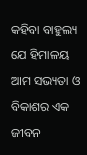କହିବା ବାହୁଲ୍ୟ ଯେ ହିମାଳୟ ଆମ ସଭ୍ୟତା ଓ ବିକାଶର ଏକ ଜୀବନ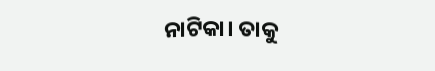ନାଟିକା। ତାକୁ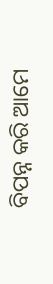ବିପନ୍ନ କରି ଆମେ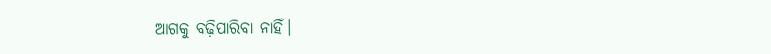ଆଗକୁ ବଢ଼ିପାରିବା ନାହିଁ।